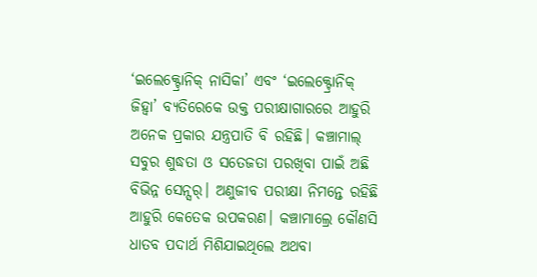‘ଇଲେକ୍ଟ୍ରୋନିକ୍ ନାସିକା’ ଏବଂ ‘ଇଲେକ୍ଟ୍ରୋନିକ୍ ଜିହ୍ବା’ ବ୍ୟତିରେକେ ଉକ୍ତ ପରୀକ୍ଷାଗାରରେ ଆହୁରି ଅନେକ ପ୍ରକାର ଯନ୍ତ୍ରପାତି ବି ରହିଛି। କଞ୍ଚାମାଲ୍ ସବୁର ଶୁଦ୍ଧତା ଓ ସତେଜତା ପରଖିବା ପାଇଁ ଅଛି ବିଭିନ୍ନ ସେନ୍ସର୍। ଅଣୁଜୀବ ପରୀକ୍ଷା ନିମନ୍ତେ ରହିଛି ଆହୁରି କେତେକ ଉପକରଣ। କଞ୍ଚାମାଲ୍ରେ କୌଣସି ଧାତବ ପଦାର୍ଥ ମିଶିଯାଇଥିଲେ ଅଥବା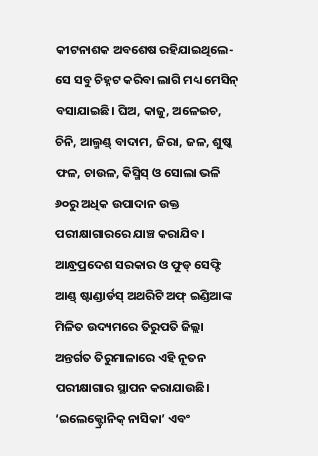କୀଟନାଶକ ଅବଶେଷ ରହିଯାଇଥିଲେ- ସେ ସବୁ ଚିହ୍ନଟ କରିବା ଲାଗି ମଧ୍ୟ ମେସିନ୍ ବସାଯାଇଛି। ଘିଅ, କାଜୁ, ଅଳେଇଚ, ଚିନି, ଆଲ୍ମଣ୍ଡ୍ ବାଦାମ, ଜିରା, ଜଳ, ଶୁଷ୍କ ଫଳ, ଚାଉଳ, କିସ୍ମିସ୍ ଓ ସୋଲା ଭଳି ୬୦ରୁ ଅଧିକ ଉପାଦାନ ଉକ୍ତ ପରୀକ୍ଷାଗାରରେ ଯାଞ୍ଚ କରାଯିବ।
ଆନ୍ଧ୍ରପ୍ରଦେଶ ସରକାର ଓ ଫୁଡ୍ ସେଫ୍ଟି ଆଣ୍ଡ୍ ଷ୍ଟାଣ୍ଡାର୍ଡସ୍ ଅଥରିଟି ଅଫ୍ ଇଣ୍ଡିଆଙ୍କ ମିଳିତ ଉଦ୍ୟମରେ ତିରୁପତି ଜିଲ୍ଲା ଅନ୍ତର୍ଗତ ତିରୁମାଳାରେ ଏହି ନୂତନ ପରୀକ୍ଷାଗାର ସ୍ଥାପନ କରାଯାଉଛି। ‘ଇଲେକ୍ଟ୍ରୋନିକ୍ ନାସିକା’ ଏବଂ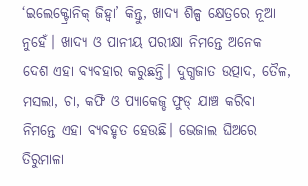‘ଇଲେକ୍ଟ୍ରୋନିକ୍ ଜିହ୍ବା’ କିନ୍ତୁ, ଖାଦ୍ୟ ଶିଳ୍ପ କ୍ଷେତ୍ରରେ ନୂଆ ନୁହେଁ। ଖାଦ୍ୟ ଓ ପାନୀୟ ପରୀକ୍ଷା ନିମନ୍ତେ ଅନେକ ଦେଶ ଏହା ବ୍ୟବହାର କରୁଛନ୍ତି। ଦୁଗ୍ଧଜାତ ଉତ୍ପାଦ, ତୈଳ, ମସଲା, ଚା, କଫି ଓ ପ୍ୟାକେଜ୍ଡ ଫୁଡ୍ ଯାଞ୍ଚ କରିବା ନିମନ୍ତେ ଏହା ବ୍ୟବହୃତ ହେଉଛି। ଭେଜାଲ ଘିଅରେ ତିରୁମାଳା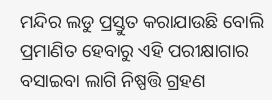ମନ୍ଦିର ଲଡୁ ପ୍ରସ୍ତୁତ କରାଯାଉଛି ବୋଲି ପ୍ରମାଣିତ ହେବାରୁ ଏହି ପରୀକ୍ଷାଗାର ବସାଇବା ଲାଗି ନିଷ୍ପତ୍ତି ଗ୍ରହଣ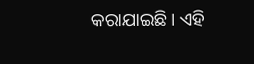କରାଯାଇଛି। ଏହି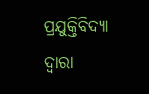ପ୍ରଯୁକ୍ତିବିଦ୍ୟା ଦ୍ବାରା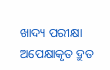ଖାଦ୍ୟ ପରୀକ୍ଷା ଅପେକ୍ଷାକୃତ ଦ୍ରୁତ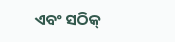ଏବଂ ସଠିକ୍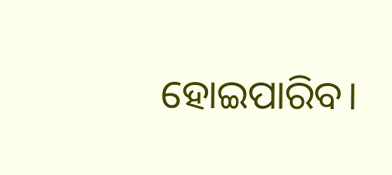ହୋଇପାରିବ।